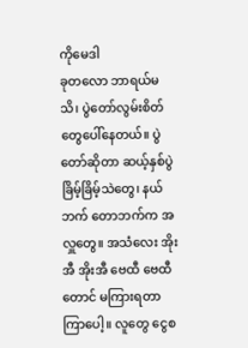ကိုမေဒါ
ခုတလော ဘာရယ်မသိ၊ ပွဲတော်လွမ်းစိတ်တွေပေါ်နေတယ်။ ပွဲတော်ဆိုတာ ဆယ့်နှစ်ပွဲခြိမ့်ခြိမ့်သဲတွေ၊ နယ်ဘက် တောဘက်က အလှူတွေ။ အသံလေး အိုးအီ အိုးအီ ဗေထီ ဗေထီ တောင် မကြားရတာကြာပေါ့။ လူတွေ ငွေစ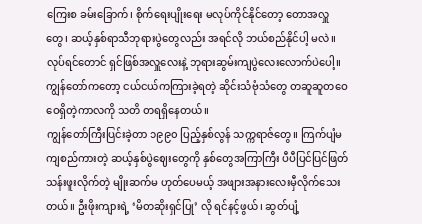ကြေးစ ခမ်းခြောက်၊ စိုက်ရေးပျိုးရေး မလုပ်ကိုင်နိုင်တော့ တောအလှူတွေ၊ ဆယ့်နှစ်ရာသီဘုရားပွဲတွေလည်း အရင်လို ဘယ်စည်နိုင်ပါ့ မလဲ။ လုပ်ရင်တောင် ရှင်ဖြစ်အလှူလေးနဲ့ ဘုရားဆွမ်းကျပွဲလေးလောက်ပဲပေါ့။ ကျွန်တော်ကတော့ ငယ်ငယ်ကကြားခဲ့ရတဲ့ ဆိုင်းသံဗုံသံတွေ တဆူဆူတဝေဝေရှိတဲ့ကာလကို သတိ တရရှိနေတယ်။
ကျွန်တော်ကြီးပြင်းခဲ့တာ ၁၉၉၀ ပြည့်နှစ်လွန် သက္ကရာဇ်တွေ။ ကြက်ပျံမကျစည်ကားတဲ့ ဆယ့်နှစ်ပွဲဈေးတွေကို နှစ်တွေအကြာကြီး ပီပီပြင်ပြင်ဖြတ်သန်းဖူးလိုက်တဲ့ မျိုးဆက်မ ဟုတ်ပေမယ့် အဖျားအနားလေးမှီလိုက်သေးတယ်။ ဦးဖိုးကျားရဲ့ ‘မိတဆိုးရှင်ပြု’ လို ရင်နင့်ဖွယ်၊ ဆွတ်ပျံ့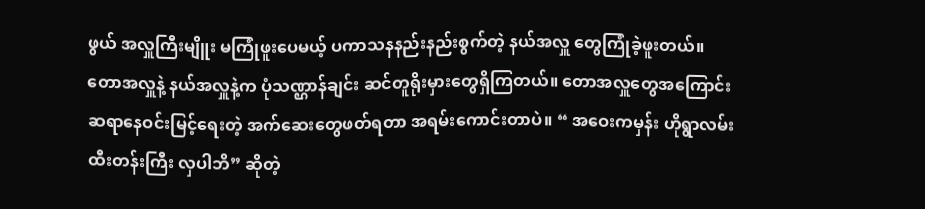ဖွယ် အလှူကြီးမျိူး မကြုံဖူးပေမယ့် ပကာသနနည်းနည်းစွက်တဲ့ နယ်အလှူ တွေကြုံခဲ့ဖူးတယ်။
တောအလှူနဲ့ နယ်အလှူနဲ့က ပုံသဏ္ဌာန်ချင်း ဆင်တူရိုးမှားတွေရှိကြတယ်။ တောအလှူတွေအကြောင်း ဆရာနေဝင်းမြင့်ရေးတဲ့ အက်ဆေးတွေဖတ်ရတာ အရမ်းကောင်းတာပဲ။ “ အဝေးကမှန်း ဟိုရွာလမ်း ထီးတန်းကြီး လှပါဘိ” ဆိုတဲ့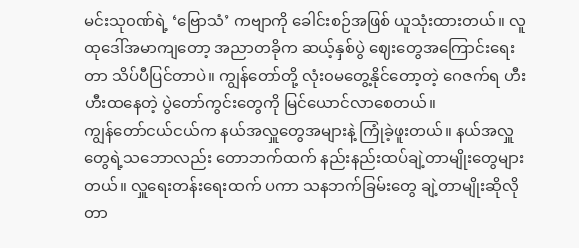မင်းသု၀ဏ်ရဲ့ ‘ဗြောသံ’ ကဗျာကို ခေါင်းစဉ်အဖြစ် ယူသုံးထားတယ်။ လူထုဒေါ်အမာကျတော့ အညာတခိုက ဆယ့်နှစ်ပွဲ ဈေးတွေအကြောင်းရေးတာ သိပ်ပီပြင်တာပဲ။ ကျွန်တော်တို့ လုံး၀မတွေ့နိုင်တော့တဲ့ ဂေဇက်ရ ဟီးဟီးထနေတဲ့ ပွဲတော်ကွင်းတွေကို မြင်ယောင်လာစေတယ်။
ကျွန်တော်ငယ်ငယ်က နယ်အလှူတွေအများနဲ့ ကြုံခဲ့ဖူးတယ်။ နယ်အလှူတွေရဲ့သဘောလည်း တောဘက်ထက် နည်းနည်းထပ်ချဲ့တာမျိုးတွေများတယ်။ လှူရေးတန်းရေးထက် ပကာ သနဘက်ခြမ်းတွေ ချဲ့တာမျိုးဆိုလိုတာ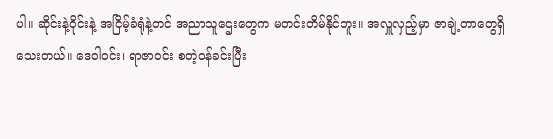ပါ။ ဆိုင်းနဲ့ဝိုင်းနဲ့ အငြိမ့်ခံရုံနဲ့တင် အညာသူဌေးတွေက မတင်းတိမ်နိုင်ဘူး။ အလှူလှည့်မှာ ဇာချဲ့တာတွေရှိသေးတယ်။ ဒေဝါ၀င်း၊ ရာဇာ၀င်း စတဲ့၀န်ခင်းပြီး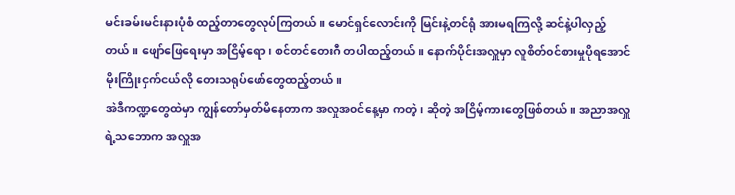မင်းခမ်းမင်းနားပုံစံ ထည့်တာတွေလုပ်ကြတယ်။ မောင်ရှင်လောင်းကို မြင်းနဲ့တင်ရုံ အားမရကြလို့ ဆင်နဲ့ပါလှည့်တယ်။ ဖျော်ဖြေရေးမှာ အငြိမ့်ရော၊ စင်တင်တေးဂီ တပါထည့်တယ်။ နောက်ပိုင်းအလှူမှာ လူစိတ်၀င်စားမှုပိုရအောင် မိုးကြိုးငှက်ငယ်လို တေးသရုပ်ဖော်တွေထည့်တယ်။
အဲဒီကဏ္ဍတွေထဲမှာ ကျွန်တော်မှတ်မိနေတာက အလှုအ၀င်နေ့မှာ ကတဲ့၊ ဆိုတဲ့ အငြိမ့်ကားတွေဖြစ်တယ်။ အညာအလှူရဲ့သဘောက အလှူအ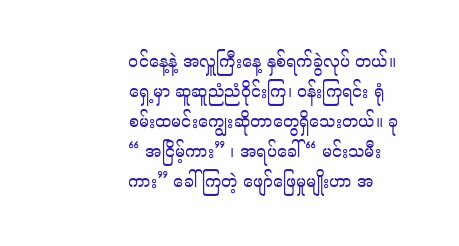၀င်နေ့နဲ့ အလှူကြီးနေ့ နှစ်ရက်ခွဲလုပ် တယ်။ ရှေ့မှာ ဆူဆူညံညံဝိုင်းကြ၊ ၀န်းကြရင်း ရုံစမ်းထမင်းကျွေးဆိုတာတွေရှိသေးတယ်။ ခု “ အငြိမ့်ကား” ၊ အရပ်ခေါ် “ မင်းသမီးကား” ခေါ်ကြတဲ့ ဖျော်ဖြေမှုမျိုးဟာ အ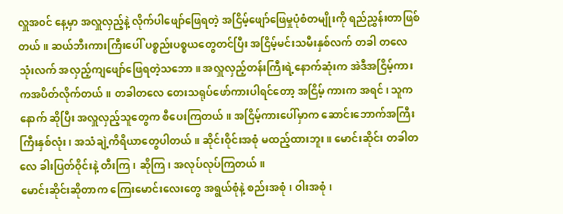လှူအ၀င် နေ့မှာ အလှူလှည့်နဲ့ လိုက်ပါဖျော်ဖြေရတဲ့ အငြိမ့်ဖျော်ဖြေမှုပုံစံတမျိုးကို ရည်ညွှန်းတာဖြစ်တယ်။ ဆယ်ဘီးကားကြီးပေါ် ပစ္စည်းပစ္စယတွေတင်ပြီး အငြိမ့်မင်းသမီးနှစ်လက် တခါ တလေသုံးလက် အလှည့်ကျဖျော်ဖြေရတဲ့သဘော။ အလှူလှည့်တန်းကြီးရဲ့နောက်ဆုံးက အဲဒီအငြိမ့်ကားကအပိတ်လိုက်တယ်။ တခါတလေ တေးသရုပ်ဖော်ကားပါရင်တော့ အငြိမ့် ကားက အရင်၊ သူကနောက် ဆိုပြီး အလှူလှည့်သူတွေက စီပေးကြတယ်။ အငြိမ့်ကားပေါ်မှာက ဆောင်းဘောက်အကြီးကြီးနှစ်လုံး၊ အသံချဲ့ကိရိယာတွေပါတယ်။ ဆိုင်းဝိုင်းအစုံ မထည့်ထားဘူး။ မောင်းဆိုင်း တခါတလေ ခါးပြတ်ဝိုင်းနဲ့ တီးကြ၊ ဆိုကြ၊ အလုပ်လုပ်ကြတယ်။
မောင်းဆိုင်းဆိုတာက ကြေးမောင်းလေးတွေ အရွယ်စုံနဲ့ စည်းအစုံ၊ ဝါးအစုံ၊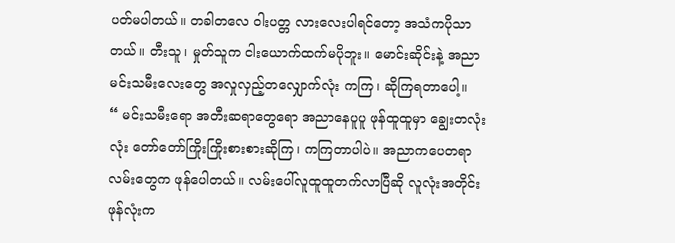ပတ်မပါတယ်။ တခါတလေ ဝါးပတ္တ လားလေးပါရင်တော့ အသံကပိုသာတယ်။ တီးသူ၊ မှုတ်သူက ငါးယောက်ထက်မပိုဘူး။ မောင်းဆိုင်းနဲ့ အညာမင်းသမီးလေးတွေ အလှုလှည့်တလျှောက်လုံး ကကြ၊ ဆိုကြရတာပေါ့။
“ မင်းသမီးရော အတီးဆရာတွေရော အညာနေပူပူ ဖုန်ထူထူမှာ ချွေးတလုံးလုံး တော်တော်ကြိုးကြိုးစားစားဆိုကြ၊ ကကြတာပါပဲ။ အညာကပေတရာလမ်းတွေက ဖုန်ပေါတယ်။ လမ်းပေါ်လူထူထူတက်လာပြီဆို လူလုံးအတိုင်း ဖုန်လုံးက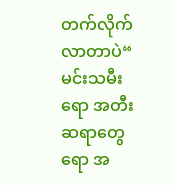တက်လိုက်လာတာပဲ“
မင်းသမီးရော အတီးဆရာတွေရော အ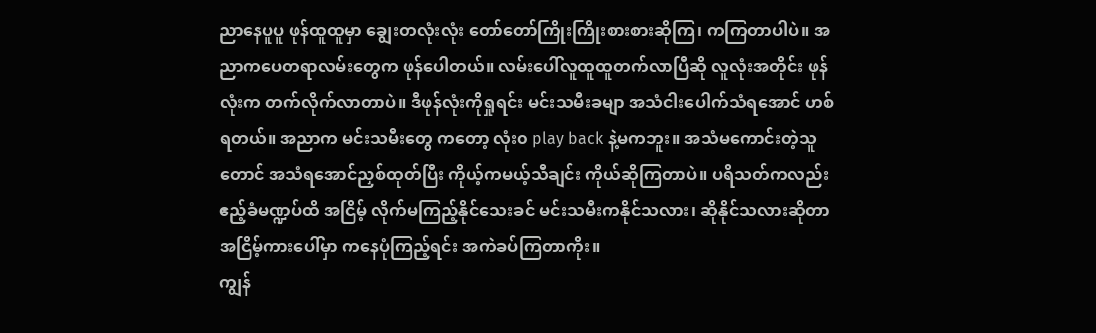ညာနေပူပူ ဖုန်ထူထူမှာ ချွေးတလုံးလုံး တော်တော်ကြိုးကြိုးစားစားဆိုကြ၊ ကကြတာပါပဲ။ အညာကပေတရာလမ်းတွေက ဖုန်ပေါတယ်။ လမ်းပေါ်လူထူထူတက်လာပြီဆို လူလုံးအတိုင်း ဖုန်လုံးက တက်လိုက်လာတာပဲ။ ဒီဖုန်လုံးကိုရှုရင်း မင်းသမီးခမျာ အသံငါးပေါက်သံရအောင် ဟစ်ရတယ်။ အညာက မင်းသမီးတွေ ကတော့ လုံး၀ play back နဲ့မကဘူး။ အသံမကောင်းတဲ့သူတောင် အသံရအောင်ညှစ်ထုတ်ပြီး ကိုယ့်ကမယ့်သီချင်း ကိုယ်ဆိုကြတာပဲ။ ပရိသတ်ကလည်း ဧည့်ခံမဏ္ဍပ်ထိ အငြိမ့် လိုက်မကြည့်နိုင်သေးခင် မင်းသမီးကနိုင်သလား၊ ဆိုနိုင်သလားဆိုတာ အငြိမ့်ကားပေါ်မှာ ကနေပုံကြည့်ရင်း အကဲခပ်ကြတာကိုး။
ကျွန်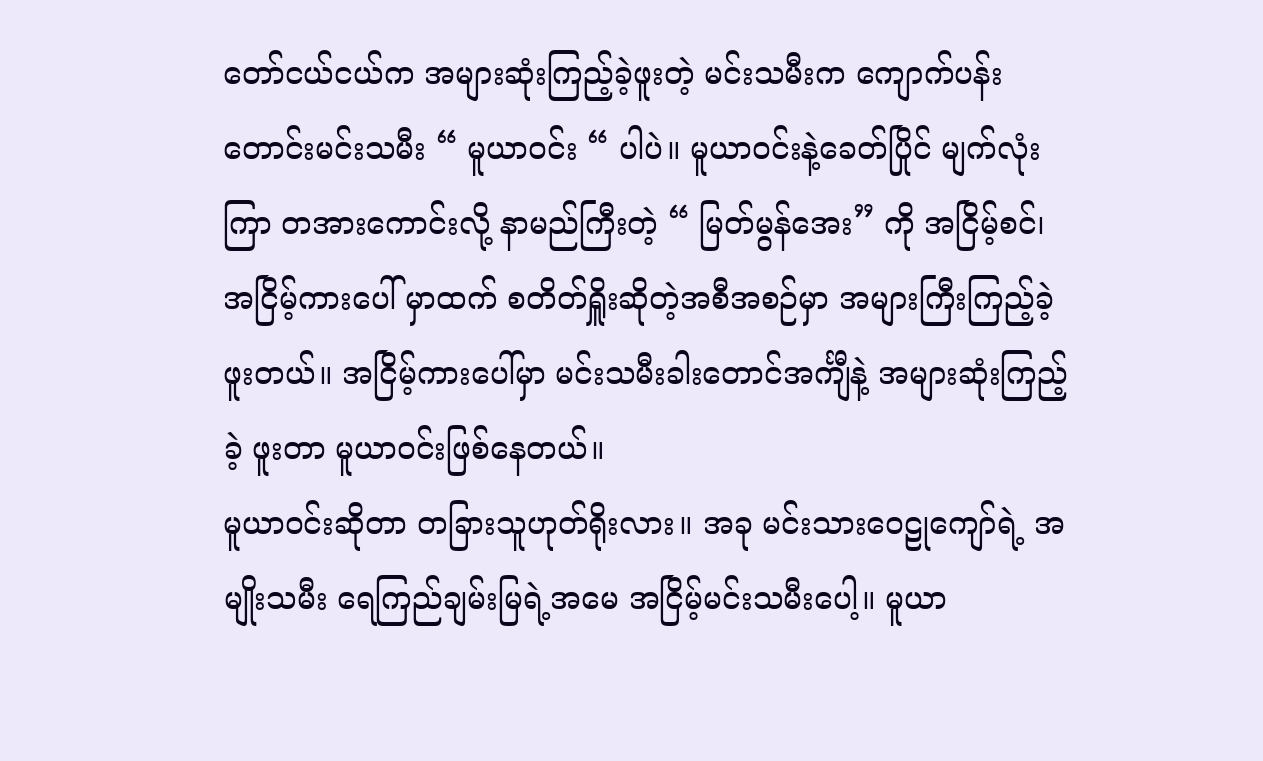တော်ငယ်ငယ်က အများဆုံးကြည့်ခဲ့ဖူးတဲ့ မင်းသမီးက ကျောက်ပန်းတောင်းမင်းသမီး “ မူယာ၀င်း “ ပါပဲ။ မူယာ၀င်းနဲ့ခေတ်ပြိုင် မျက်လုံးကြာ တအားကောင်းလို့ နာမည်ကြီးတဲ့ “ မြတ်မွန်အေး” ကို အငြိမ့်စင်၊ အငြိမ့်ကားပေါ် မှာထက် စတိတ်ရှိူးဆိုတဲ့အစီအစဉ်မှာ အများကြီးကြည့်ခဲ့ဖူးတယ်။ အငြိမ့်ကားပေါ်မှာ မင်းသမီးခါးတောင်အင်္ကျီနဲ့ အများဆုံးကြည့်ခဲ့ ဖူးတာ မူယာ၀င်းဖြစ်နေတယ်။
မူယာ၀င်းဆိုတာ တခြားသူဟုတ်ရိုးလား။ အခု မင်းသားဝေဠုကျော်ရဲ့ အမျိုးသမီး ရေကြည်ချမ်းမြရဲ့အမေ အငြိမ့်မင်းသမီးပေါ့။ မူယာ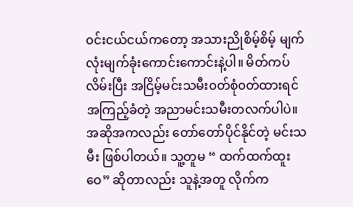၀င်းငယ်ငယ်ကတော့ အသားညိုစိမ့်စိမ့် မျက် လုံးမျက်ခုံးကောင်းကောင်းနဲ့ပါ။ မိတ်ကပ်လိမ်းပြီး အငြိမ့်မင်းသမီး၀တ်စုံ၀တ်ထားရင် အကြည့်ခံတဲ့ အညာမင်းသမီးတလက်ပါပဲ။ အဆိုအကလည်း တော်တော်ပိုင်နိုင်တဲ့ မင်းသမီး ဖြစ်ပါတယ်။ သူ့တူမ “ ထက်ထက်ထူးဝေ” ဆိုတာလည်း သူနဲ့အတူ လိုက်က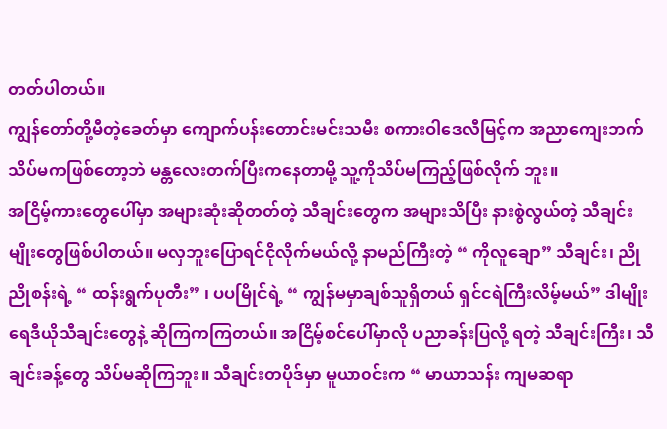တတ်ပါတယ်။
ကျွန်တော်တို့မီတဲ့ခေတ်မှာ ကျောက်ပန်းတောင်းမင်းသမီး စကားဝါဒေလီမြင့်က အညာကျေးဘက် သိပ်မကဖြစ်တော့ဘဲ မန္တလေးတက်ပြီးကနေတာမို့ သူ့ကိုသိပ်မကြည့်ဖြစ်လိုက် ဘူး။
အငြိမ့်ကားတွေပေါ်မှာ အများဆုံးဆိုတတ်တဲ့ သီချင်းတွေက အများသိပြီး နားစွဲလွယ်တဲ့ သီချင်းမျိုးတွေဖြစ်ပါတယ်။ မလှဘူးပြောရင်ငိုလိုက်မယ်လို့ နာမည်ကြီးတဲ့ “ ကိုလူချော” သီချင်း၊ ညိုညိုစန်းရဲ့ “ ထန်းရွက်ပုတီး” ၊ ပပမြိုင်ရဲ့ “ ကျွန်မမှာချစ်သူရှိတယ် ရှင်ငရဲကြီးလိမ့်မယ်” ဒါမျိုးရေဒီယိုသီချင်းတွေနဲ့ ဆိုကြကကြတယ်။ အငြိမ့်စင်ပေါ်မှာလို ပညာခန်းပြလို့ ရတဲ့ သီချင်းကြီး၊ သီချင်းခန့်တွေ သိပ်မဆိုကြဘူး။ သီချင်းတပိုဒ်မှာ မူယာ၀င်းက “ မာယာသန်း ကျမဆရာ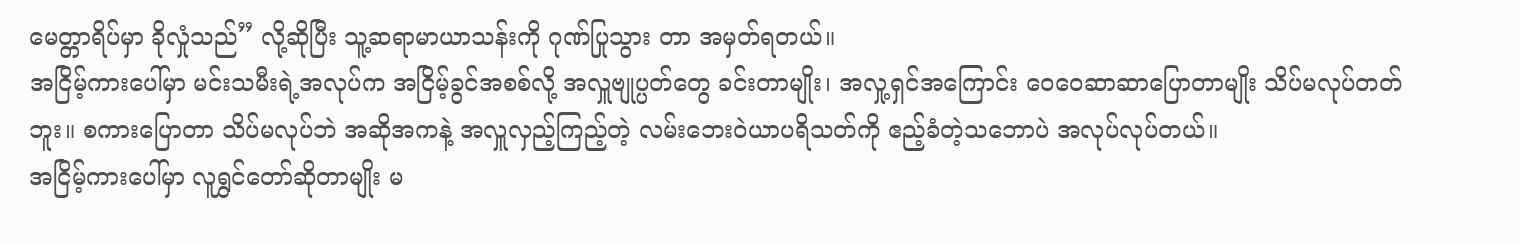မေတ္တာရိပ်မှာ ခိုလှုံသည်” လို့ဆိုပြီး သူ့ဆရာမာယာသန်းကို ဂုဏ်ပြုသွား တာ အမှတ်ရတယ်။
အငြိမ့်ကားပေါ်မှာ မင်းသမီးရဲ့အလုပ်က အငြိမ့်ခွင်အစစ်လို့ အလှူဗျုပ္ပတ်တွေ ခင်းတာမျိုး၊ အလှု့ရှင်အကြောင်း ဝေဝေဆာဆာပြောတာမျိုး သိပ်မလုပ်တတ်ဘူး။ စကားပြောတာ သိပ်မလုပ်ဘဲ အဆိုအကနဲ့ အလှူလှည့်ကြည့်တဲ့ လမ်းဘေးဝဲယာပရိသတ်ကို ဧည့်ခံတဲ့သဘောပဲ အလုပ်လုပ်တယ်။
အငြိမ့်ကားပေါ်မှာ လူရွှင်တော်ဆိုတာမျိုး မ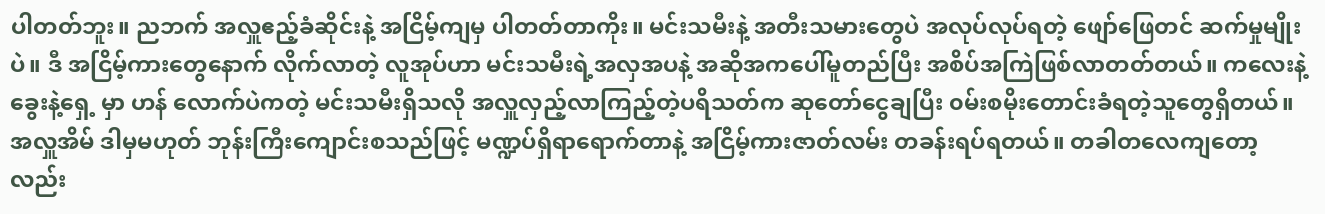ပါတတ်ဘူး။ ညဘက် အလှူဧည့်ခံဆိုင်းနဲ့ အငြိမ့်ကျမှ ပါတတ်တာကိုး။ မင်းသမီးနဲ့ အတီးသမားတွေပဲ အလုပ်လုပ်ရတဲ့ ဖျော်ဖြေတင် ဆက်မှုမျိုးပဲ။ ဒီ အငြိမ့်ကားတွေနောက် လိုက်လာတဲ့ လူအုပ်ဟာ မင်းသမီးရဲ့အလှအပနဲ့ အဆိုအကပေါ်မူတည်ပြီး အစိပ်အကြဲဖြစ်လာတတ်တယ်။ ကလေးနဲ့ ခွေးနဲ့ရှေ့ မှာ ဟန် လောက်ပဲကတဲ့ မင်းသမီးရှိသလို အလှူလှည့်လာကြည့်တဲ့ပရိသတ်က ဆုတော်ငွေချပြီး ၀မ်းစမိုးတောင်းခံရတဲ့သူတွေရှိတယ်။
အလှူအိမ် ဒါမှမဟုတ် ဘုန်းကြီးကျောင်းစသည်ဖြင့် မဏ္ဍပ်ရှိရာရောက်တာနဲ့ အငြိမ့်ကားဇာတ်လမ်း တခန်းရပ်ရတယ်။ တခါတလေကျတော့လည်း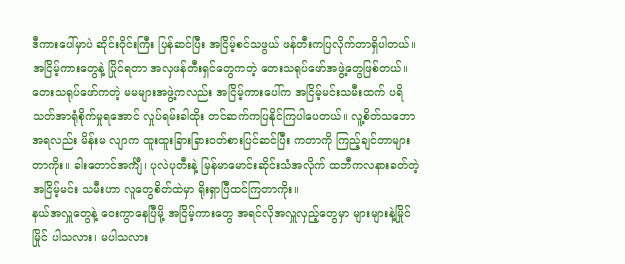ဒီကားပေါ်မှာပဲ ဆိုင်းဝိုင်းကြီး ပြန်ဆင်ပြီး အငြိမ့်စင်သဖွယ် ဖန်တီးကပြလိုက်တာရှိပါတယ်။ အငြိမ့်ကားတွေနဲ့ ပြိုင်ရတာ အလှဖန်တီးရှင်တွေကတဲ့ တေးသရုပ်ဖော်အဖွဲ့တွေဖြစ်တယ်။ တေးသရုပ်ဖော်ကတဲ့ မမများအဖွဲ့ကလည်း အငြိမ့်ကားပေါ်က အငြိမ့်မင်းသမီးထက် ပရိသတ်အာရုံစိုက်မှုရအောင် လှုပ်ရမ်းခါထိုး တင်ဆက်ကပြနိုင်ကြပါပေတယ်။ လူ့စိတ်သဘောအရလည်း မိန်းမ လျာက ထူးထူးခြားခြား၀တ်စားပြင်ဆင်ပြီး ကတာကို ကြည့်ချင်တာများတာကိုး။ ခါးတောင်အင်္ကျီ၊ ပုလဲပုတီးနဲ့ မြန်မာမောင်းဆိုင်းသံအလိုက် ထဘီကလနားခတ်တဲ့ အငြိမ့်မင်း သမီးဟာ လူတွေစိတ်ထဲမှာ ရိုးရှာပြီထင်ကြတာကိုး။
နယ်အလှူတွေနဲ့ ဝေးကွာနေပြီမို့ အငြိမ့်ကားတွေ အရင်လိုအလှူလှည့်တွေမှာ များများနဲ့မြိုင်မြိုင် ပါသလား၊ မပါသလား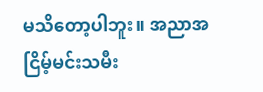မသိတော့ပါဘူး။ အညာအငြိမ့်မင်းသမီး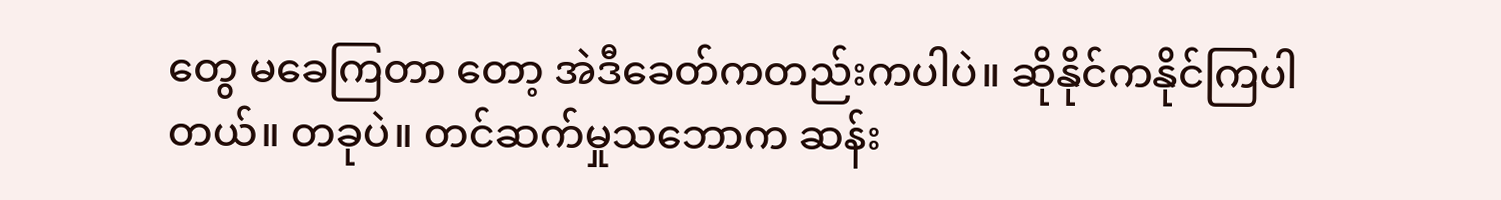တွေ မခေကြတာ တော့ အဲဒီခေတ်ကတည်းကပါပဲ။ ဆိုနိုင်ကနိုင်ကြပါတယ်။ တခုပဲ။ တင်ဆက်မှုသဘောက ဆန်း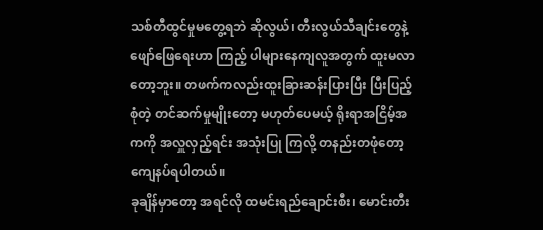သစ်တီထွင်မှုမတွေ့ရဘဲ ဆိုလွယ်၊ တီးလွယ်သီချင်းတွေနဲ့ ဖျော်ဖြေရေးဟာ ကြည့် ပါများနေကျလူအတွက် ထူးမလာတော့ဘူး။ တဖက်ကလည်းထူးခြားဆန်းပြားပြီး ပြီးပြည့်စုံတဲ့ တင်ဆက်မှုမျိုးတော့ မဟုတ်ပေမယ့် ရိုးရာအငြိမ့်အကကို အလှူလှည့်ရင်း အသုံးပြု ကြလို့ တနည်းတဖုံတော့ ကျေနပ်ရပါတယ်။
ခုချိန်မှာတော့ အရင်လို ထမင်းရည်ချောင်းစီး၊ မောင်းတီး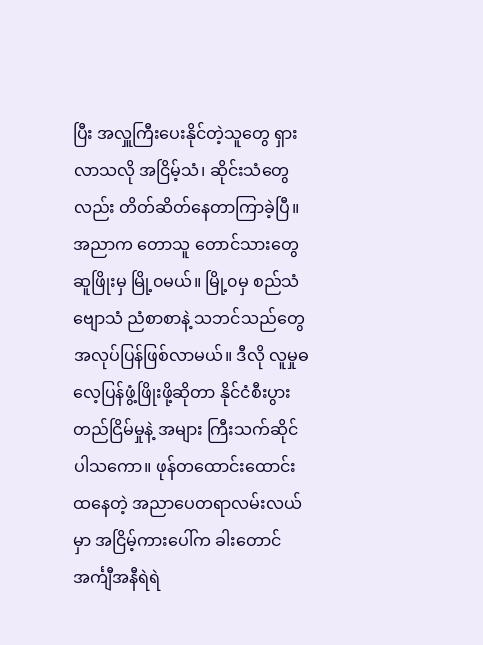ပြီး အလှူကြီးပေးနိုင်တဲ့သူတွေ ရှားလာသလို အငြိမ့်သံ၊ ဆိုင်းသံတွေလည်း တိတ်ဆိတ်နေတာကြာခဲ့ပြီ။ အညာက တောသူ တောင်သားတွေ ဆူဖြိုးမှ မြို့၀မယ်။ မြို့၀မှ စည်သံဗျောသံ ညံစာစာနဲ့ သဘင်သည်တွေအလုပ်ပြန်ဖြစ်လာမယ်။ ဒီလို လူမှုဓလေ့ပြန်ဖွံ့ဖြိုးဖို့ဆိုတာ နိုင်ငံစီးပွားတည်ငြိမ်မှုနဲ့ အများ ကြီးသက်ဆိုင်ပါသကော။ ဖုန်တထောင်းထောင်းထနေတဲ့ အညာပေတရာလမ်းလယ်မှာ အငြိမ့်ကားပေါ်က ခါးတောင်အင်္ကျီအနီရဲရဲ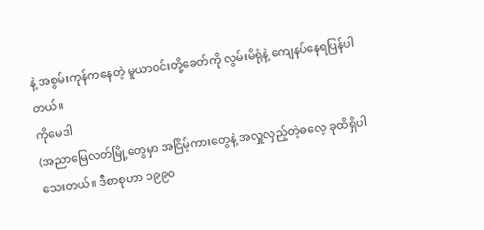နဲ့ အစွမ်းကုန်ကနေတဲ့ မူယာ၀င်းတို့ခေတ်ကို လွမ်းမိရုံနဲ့ ကျေနပ်နေရပြန်ပါတယ်။
ကိုမေဒါ
(အညာမြေလတ်မြို့တွေမှာ အငြိမ့်ကားတွေနဲ့ အလှူလှည့်တဲ့ဓလေ့ ခုထိရှိပါသေးတယ်။ ဒီစာစုဟာ ၁၉၉၀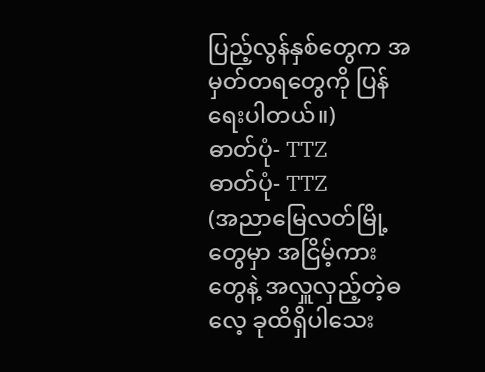ပြည့်လွန်နှစ်တွေက အမှတ်တရတွေကို ပြန်ရေးပါတယ်။)
ဓာတ်ပုံ- TTZ
ဓာတ်ပုံ- TTZ
(အညာမြေလတ်မြို့တွေမှာ အငြိမ့်ကားတွေနဲ့ အလှူလှည့်တဲ့ဓလေ့ ခုထိရှိပါသေး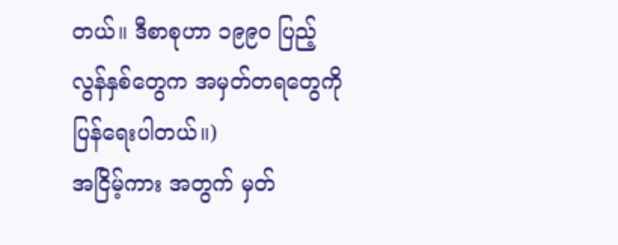တယ်။ ဒီစာစုဟာ ၁၉၉၀ ပြည့် လွန်နှစ်တွေက အမှတ်တရတွေကို ပြန်ရေးပါတယ်။)
အငြိမ့်ကား အတွက် မှတ်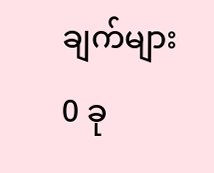ချက်များ 0 ခု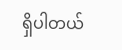ရှိပါတယ်